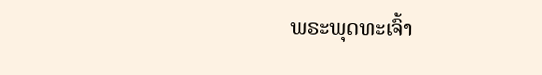ພຣະພຸດທະເຈົ້າ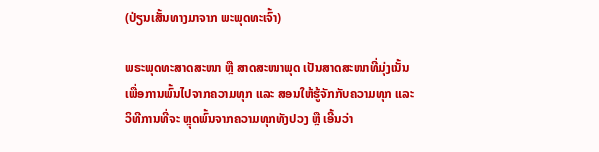(ປ່ຽນເສັ້ນທາງມາຈາກ ພະພຸດທະເຈົ້າ)

ພຣະພຸດທະສາດສະໜາ ຫຼື ສາດສະໜາພຸດ ເປັນສາດສະໜາທີ່ມຸ່ງເນັ້ນເພື່ອການພົ້ນໄປຈາກຄວາມທຸກ ແລະ ສອນໃຫ້ຮູ້ຈັກກັບຄວາມທຸກ ແລະ ວິທີການທີ່ຈະ ຫຼຸດພົ້ນຈາກຄວາມທຸກທັງປວງ ຫຼື ເອີ້ນວ່າ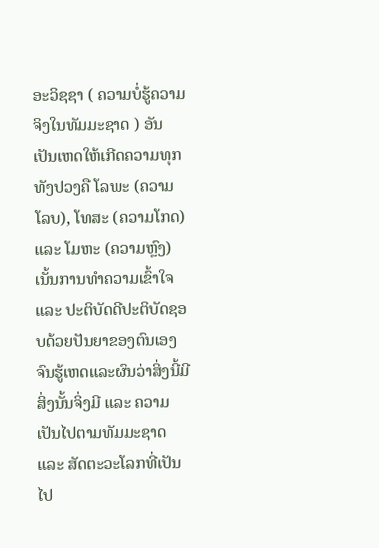ອະວິຊຊາ ( ຄວາມບໍ່ຮູ້ຄວາມຈິງໃນທັມມະຊາດ ) ອັນເປັນເຫດໃຫ້ເກີດຄວາມທຸກທັງປວງຄື ໂລພະ (ຄວາມໂລບ), ໂທສະ (ຄວາມໂກດ) ແລະ ໂມຫະ (ຄວາມຫຼົງ)ເນັ້ນການທຳຄວາມເຂົ້າໃຈ ແລະ ປະຕິບັດດີປະຕິບັດຊອບດ້ວຍປັນຍາຂອງຕົນເອງ ຈົນຮູ້ເຫດແລະຜົນວ່າສິ່ງນີ້ມີ ສິ່ງນັ້ນຈິ່ງມີ ແລະ ຄວາມເປັນໄປຕາມທັມມະຊາດ ແລະ ສັດຕະວະໂລກທີ່ເປັນໄປ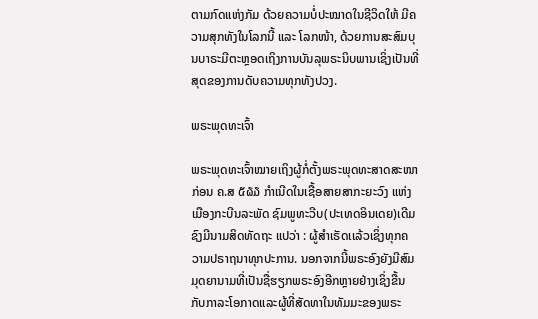ຕາມກົດແຫ່ງກັມ ດ້ວຍຄວາມບໍ່ປະໝາດໃນຊີວິດໃຫ້ ມີຄວາມສຸກທັງໃນໂລກນີ້ ແລະ ໂລກໜ້າ, ດ້ວຍການສະສົມບຸນບາຣະມີຕະຫຼອດເຖິງການບັນລຸພຣະນິບພານເຊິ່ງເປັນທີ່ສຸດຂອງການດັບຄວາມທຸກທັງປວງ.

ພຣະພຸດທະເຈົ້າ

ພຣະພຸດທະເຈົ້າໝາຍເຖິງຜູ້ກໍ່ຕັ້ງພຣະພຸດທະສາດສະໜາ ກ່ອນ ຄ.ສ ໕໖໓ ກຳເນີດໃນເຊື້ອສາຍສາກະຍະວົງ ແຫ່ງເມືອງກະບີນລະພັດ ຊົມພູທະວີບ(ປະເທດອິນເດຍ)ເດີມຊົງມີນາມສິດທັດຖະ ແປວ່າ : ຜູ້ສຳເຣັດເເລ້ວເຊິ່ງທຸກຄວາມປຣາຖນາທຸກປະການ. ນອກຈາກນີ້ພຣະອົງຍັງມີສົມມຸດຍານາມທີ່ເປັນຊື່ຮຽກພຣະອົງອີກຫຼາຍຢ່າງເຊິ່ງຂື້ນກັບກາລະໂອກາດແລະຜູ້ທີ່ສັດທາໃນທັມມະຂອງພຣະ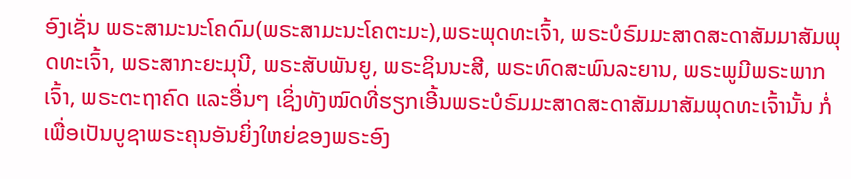ອົງເຊັ່ນ ພຣະສາມະນະໂຄດົມ(ພຣະສາມະນະໂຄຕະມະ),ພຣະພຸດທະເຈົ້າ, ພຣະບໍຣົມມະສາດສະດາສັມມາສັມພຸດທະເຈົ້າ, ພຣະສາກະຍະມຸນີ, ພຣະສັບພັນຍູ, ພຣະຊິນນະສີ, ພຣະທົດສະພົນລະຍານ, ພຣະພູມີພຣະພາກເຈົ້າ, ພຣະຕະຖາຄົດ ແລະອື່ນໆ ເຊິ່ງທັງໝົດທີ່ຮຽກເອີ້ນພຣະບໍຣົມມະສາດສະດາສັມມາສັມພຸດທະເຈົ້ານັ້ນ ກໍ່ເພື່ອເປັນບູຊາພຣະຄຸນອັນຍິ່ງໃຫຍ່ຂອງພຣະອົງ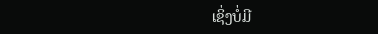ເຊິ່ງບໍ່ມີ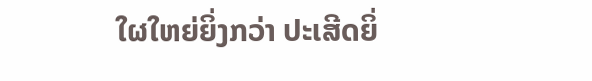ໃຜໃຫຍ່ຍິ່ງກວ່າ ປະເສີດຍິ່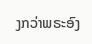ງກວ່າພຣະອົງ